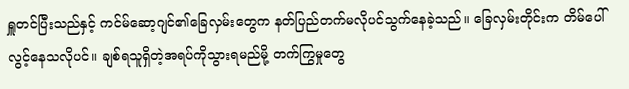ရှူတင်ပြီးသည်နှင့် ကင်မ်ဆော့ဂျင်၏ခြေလှမ်းတွေက နတ်ပြည်တက်မလိုပင်သွက်နေခဲ့သည်။ ခြေလှမ်းတိုင်းက တိမ်ပေါ်လွင့်နေသလိုပင်။ ချစ်ရသူရှိတဲ့အရပ်ကိုသွားရမည်မို့ တက်ကြွမှုတွေ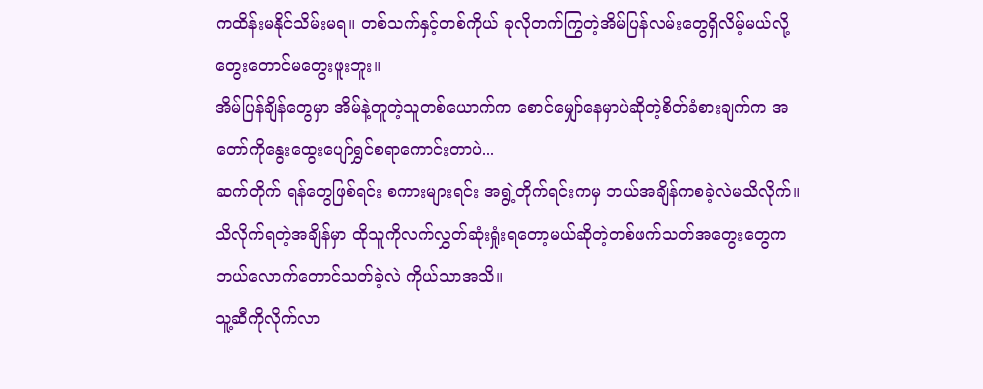ကထိန်းမနိုင်သိမ်းမရ။ တစ်သက်နှင့်တစ်ကိုယ် ခုလိုတက်ကြွတဲ့အိမ်ပြန်လမ်းတွေရှိလိမ့်မယ်လို့ တွေးတောင်မတွေးဖူးဘူး။
အိမ်ပြန်ချိန်တွေမှာ အိမ်နဲ့တူတဲ့သူတစ်ယောက်က စောင်မျှော်နေမှာပဲဆိုတဲ့စိတ်ခံစားချက်က အတော်ကိုနွေးထွေးပျော်ရွှင်စရာကောင်းတာပဲ...
ဆက်တိုက် ရန်တွေဖြစ်ရင်း စကားများရင်း အရွဲ့တိုက်ရင်းကမှ ဘယ်အချိန်ကစခဲ့လဲမသိလိုက်။ သိလိုက်ရတဲ့အချိန်မှာ ထိုသူကိုလက်လွှတ်ဆုံးရှုံးရတော့မယ်ဆိုတဲ့တစ်ဖက်သတ်အတွေးတွေက ဘယ်လောက်တောင်သတ်ခဲ့လဲ ကိုယ်သာအသိ။
သူ့ဆီကိုလိုက်လာ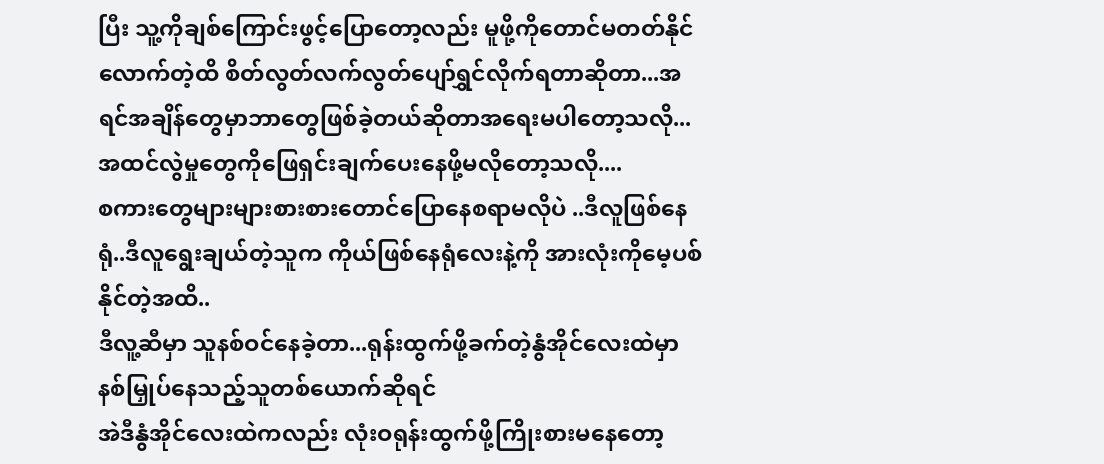ပြီး သူ့ကိုချစ်ကြောင်းဖွင့်ပြောတော့လည်း မူဖို့ကိုတောင်မတတ်နိုင်လောက်တဲ့ထိ စိတ်လွတ်လက်လွတ်ပျော်ရွှင်လိုက်ရတာဆိုတာ...အရင်အချိန်တွေမှာဘာတွေဖြစ်ခဲ့တယ်ဆိုတာအရေးမပါတော့သလို...
အထင်လွဲမှုတွေကိုဖြေရှင်းချက်ပေးနေဖို့မလိုတော့သလို....
စကားတွေများများစားစားတောင်ပြောနေစရာမလိုပဲ ..ဒီလူဖြစ်နေရုံ..ဒီလူရွေးချယ်တဲ့သူက ကိုယ်ဖြစ်နေရုံလေးနဲ့ကို အားလုံးကိုမေ့ပစ်နိုင်တဲ့အထိ..
ဒီလူ့ဆီမှာ သူနစ်ဝင်နေခဲ့တာ...ရုန်းထွက်ဖို့ခက်တဲ့နွံအိုင်လေးထဲမှာနစ်မြှုပ်နေသည့်သူတစ်ယောက်ဆိုရင်
အဲဒီနွံအိုင်လေးထဲကလည်း လုံးဝရုန်းထွက်ဖို့ကြိုးစားမနေတော့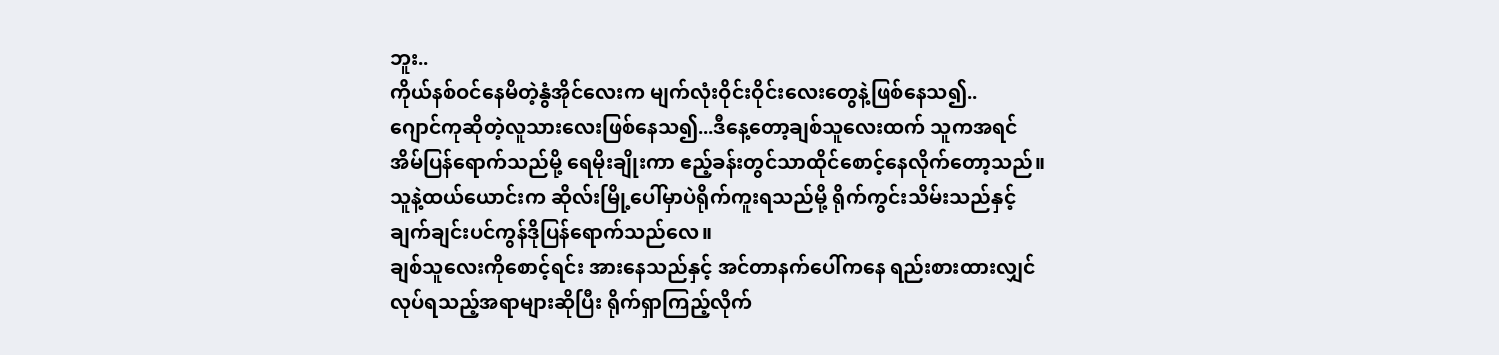ဘူး..
ကိုယ်နစ်ဝင်နေမိတဲ့နွံအိုင်လေးက မျက်လုံးဝိုင်းဝိုင်းလေးတွေနဲ့ဖြစ်နေသ၍..
ဂျောင်ကုဆိုတဲ့လူသားလေးဖြစ်နေသ၍...ဒီနေ့တော့ချစ်သူလေးထက် သူကအရင်အိမ်ပြန်ရောက်သည်မို့ ရေမိုးချိုးကာ ဧည့်ခန်းတွင်သာထိုင်စောင့်နေလိုက်တော့သည်။ သူနဲ့ထယ်ယောင်းက ဆိုလ်းမြို့ပေါ်မှာပဲရိုက်ကူးရသည်မို့ ရိုက်ကွင်းသိမ်းသည်နှင့် ချက်ချင်းပင်ကွန်ဒိုပြန်ရောက်သည်လေ။
ချစ်သူလေးကိုစောင့်ရင်း အားနေသည်နှင့် အင်တာနက်ပေါ်ကနေ ရည်းစားထားလျှင်လုပ်ရသည့်အရာများဆိုပြီး ရိုက်ရှာကြည့်လိုက်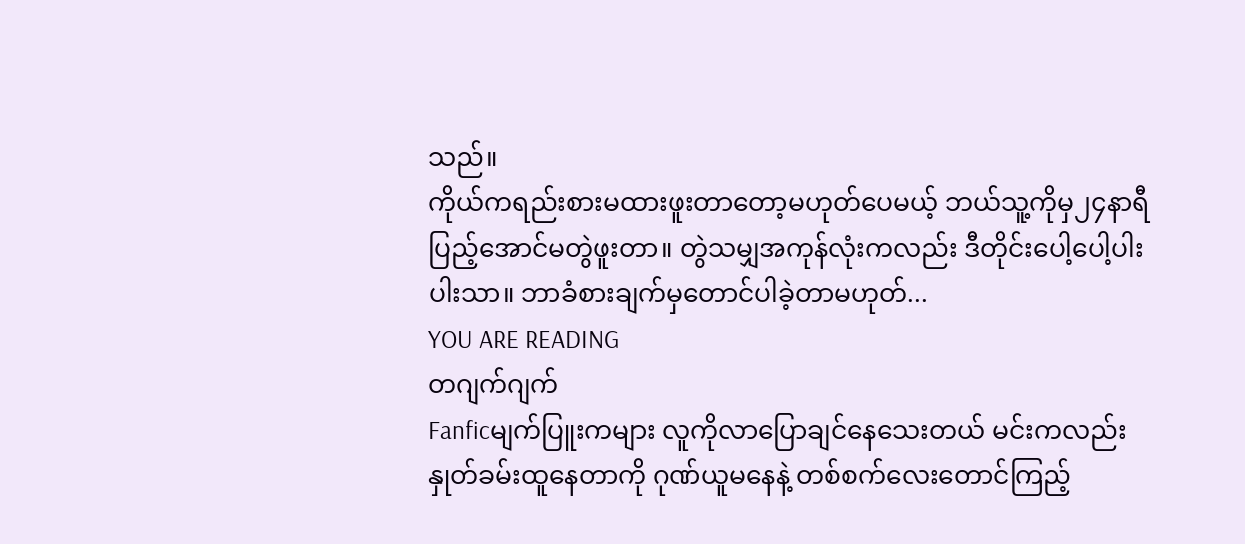သည်။
ကိုယ်ကရည်းစားမထားဖူးတာတော့မဟုတ်ပေမယ့် ဘယ်သူ့ကိုမှ၂၄နာရီပြည့်အောင်မတွဲဖူးတာ။ တွဲသမျှအကုန်လုံးကလည်း ဒီတိုင်းပေါ့ပေါ့ပါးပါးသာ။ ဘာခံစားချက်မှတောင်ပါခဲ့တာမဟုတ်...
YOU ARE READING
တဂျက်ဂျက်
Fanficမျက်ပြူးကများ လူကိုလာပြောချင်နေသေးတယ် မင်းကလည်းနှုတ်ခမ်းထူနေတာကို ဂုဏ်ယူမနေနဲ့ တစ်စက်လေးတောင်ကြည့်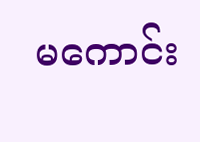မကောင်း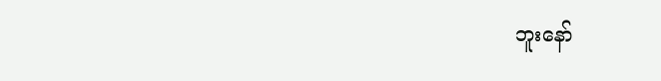ဘူးနော်